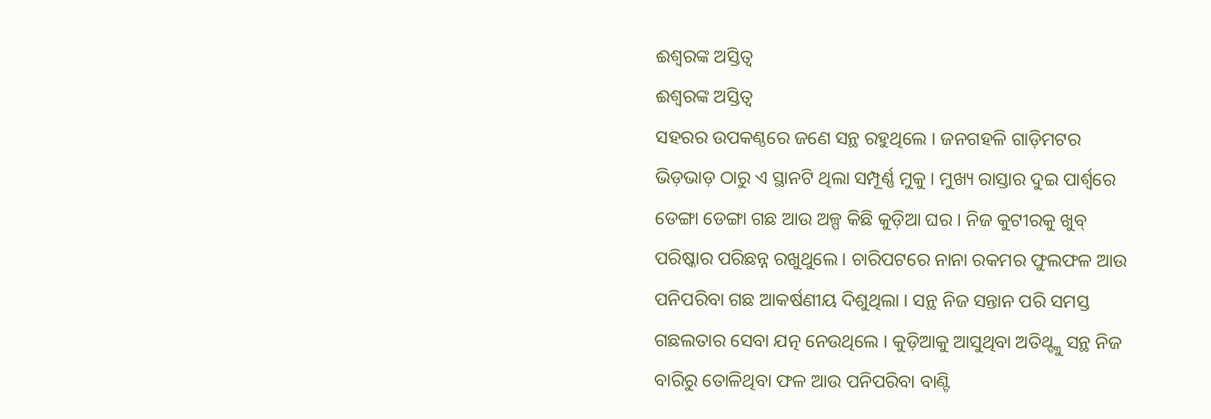ଈଶ୍ୱରଙ୍କ ଅସ୍ତିତ୍ୱ
ଈଶ୍ୱରଙ୍କ ଅସ୍ତିତ୍ୱ
ସହରର ଉପକଣ୍ଠରେ ଜଣେ ସନ୍ଥ ରହୁଥିଲେ । ଜନଗହଳି ଗାଡ଼ିମଟର ଭିଡ଼ଭାଡ଼ ଠାରୁ ଏ ସ୍ଥାନଟି ଥିଲା ସମ୍ପୂର୍ଣ୍ଣ ମୁକୁ । ମୁଖ୍ୟ ରାସ୍ତାର ଦୁଇ ପାର୍ଶ୍ବରେ ଡେଙ୍ଗା ଡେଙ୍ଗା ଗଛ ଆଉ ଅଳ୍ପ କିଛି କୁଡ଼ିଆ ଘର । ନିଜ କୁଟୀରକୁ ଖୁବ୍ ପରିଷ୍କାର ପରିଛନ୍ନ ରଖୁଥୁଲେ । ଚାରିପଟରେ ନାନା ରକମର ଫୁଲଫଳ ଆଉ ପନିପରିବା ଗଛ ଆକର୍ଷଣୀୟ ଦିଶୁଥିଲା । ସନ୍ଥ ନିଜ ସନ୍ତାନ ପରି ସମସ୍ତ ଗଛଲତାର ସେବା ଯତ୍ନ ନେଉଥିଲେ । କୁଡ଼ିଆକୁ ଆସୁଥିବା ଅତିଥ୍ଙ୍କୁ ସନ୍ଥ ନିଜ ବାରିରୁ ତୋଳିଥିବା ଫଳ ଆଉ ପନିପରିବା ବାଣ୍ଟି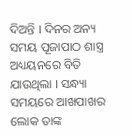ଦିଅନ୍ତି । ଦିନର ଅନ୍ୟ ସମୟ ପୂଜାପାଠ ଶାସ୍ତ୍ର ଅଧ୍ୟୟନରେ ବିତି ଯାଉଥିଲା । ସନ୍ଧ୍ୟା ସମୟରେ ଆଖପାଖର ଲୋକ ତାଙ୍କ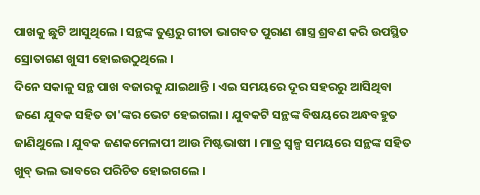ପାଖକୁ ଛୁଟି ଆସୁଥିଲେ । ସନ୍ଥଙ୍କ ତୁଣ୍ଡରୁ ଗୀତା ଭାଗବତ ପୁରାଣ ଶାସ୍ତ୍ର ଶ୍ରବଣ କରି ଉପସ୍ଥିତ ସ୍ରୋତାଗଣ ଖୁସୀ ହୋଇଉଠୁଥିଲେ ।
ଦିନେ ସକାଳୁ ସନ୍ଥ ପାଖ ବଜାରକୁ ଯାଇଥାନ୍ତି । ଏଇ ସମୟରେ ଦୂର ସହରରୁ ଆସିଥିବା ଜଣେ ଯୁବକ ସହିତ ତା'ଙ୍କର ଭେଟ ହେଇଗଲା । ଯୁବକଟି ସନ୍ଥଙ୍କ ବିଷୟରେ ଅନ୍ଧବହୁତ ଜାଣିଥୁଲେ । ଯୁବକ ଜଣକମେଳାପୀ ଆଉ ମିଷ୍ଟଭାଷୀ । ମାତ୍ର ସ୍ବଳ୍ପ ସମୟରେ ସନ୍ଥଙ୍କ ସହିତ ଖୁବ୍ ଭଲ ଭାବରେ ପରିଚିତ ହୋଇଗଲେ ।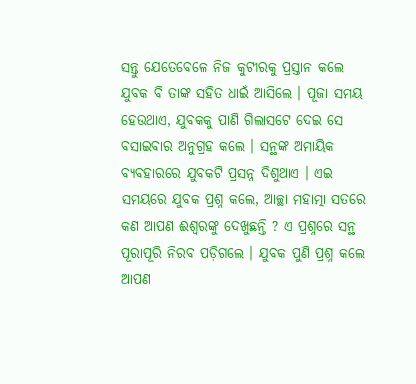ସନ୍ତୁ ଯେତେବେଳେ ନିଜ କୁଟୀରକୁ ପ୍ରସ୍ତାନ କଲେ ଯୁବକ ବି ତାଙ୍କ ସହିତ ଧାଇଁ ଆସିଲେ । ପୂଜା ସମୟ ହେଉଥାଏ, ଯୁବକକୁ ପାଣି ଗିଲାସଟେ ଦେଇ ସେ ବସାଇବାର ଅନୁଗ୍ରହ କଲେ । ସନ୍ଥଙ୍କ ଅମାୟିକ ବ୍ୟବହାରରେ ଯୁବକଟି ପ୍ରସନ୍ନ ଦିଶୁଥାଏ । ଏଇ ସମୟରେ ଯୁବକ ପ୍ରଶ୍ନ କଲେ, ଆଚ୍ଛା ମହାତ୍ମା ସତରେ କଣ ଆପଣ ଈଶ୍ବରଙ୍କୁ ଦେଖୁଛନ୍ତି ? ଏ ପ୍ରଶ୍ନରେ ସନ୍ଥ ପୂରାପୂରି ନିରବ ପଡ଼ିଗଲେ । ଯୁବକ ପୁଣି ପ୍ରଶ୍ନ କଲେ ଆପଣ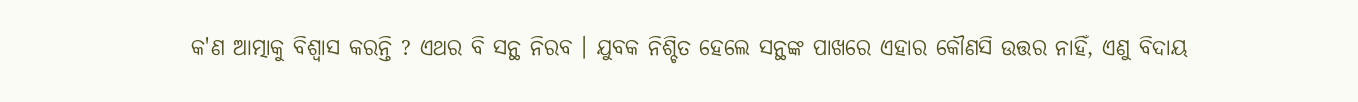କ'ଣ ଆତ୍ମାକୁ ବିଶ୍ବାସ କରନ୍ତି ? ଏଥର ବି ସନ୍ଥ ନିରବ । ଯୁବକ ନିଶ୍ଚିତ ହେଲେ ସନ୍ଥଙ୍କ ପାଖରେ ଏହାର କୌଣସି ଉତ୍ତର ନାହିଁ, ଏଣୁ ବିଦାୟ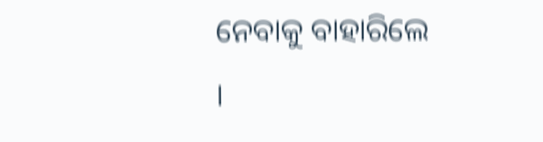ନେବାକୁ ବାହାରିଲେ ।